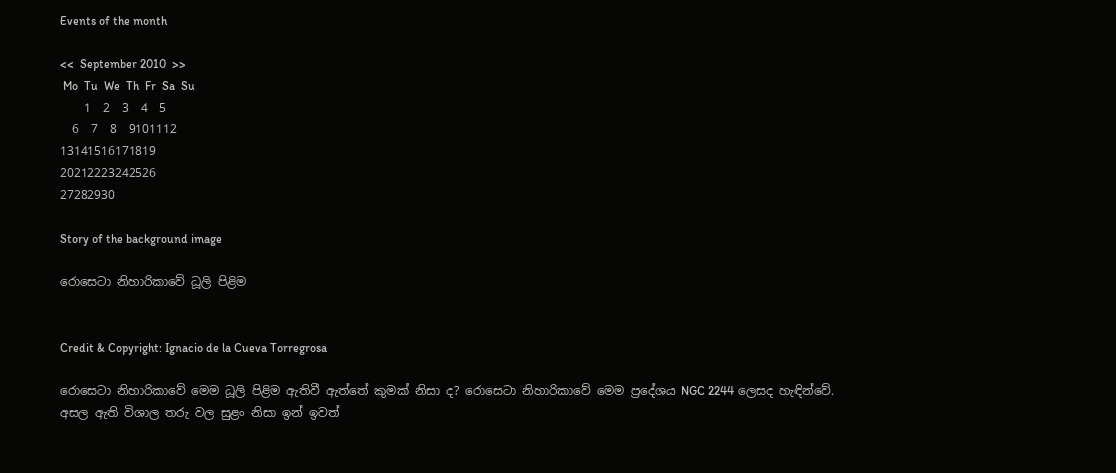Events of the month

<<  September 2010  >>
 Mo  Tu  We  Th  Fr  Sa  Su
    1  2  3  4  5
  6  7  8  9101112
13141516171819
20212223242526
27282930

Story of the background image

රොසෙටා නිහාරිකාවේ ධූලි පිළිම


Credit & Copyright: Ignacio de la Cueva Torregrosa

රොසෙටා නිහාරිකාවේ මෙම ධූලි පිළිම ඇතිවී ඇත්තේ කුමක් නිසා ද? රොසෙටා නිහාරිකාවේ මෙම ප්‍රදේශය NGC 2244 ලෙසද හැඳින්වේ. අසල ඇති විශාල තරු වල සුළං නිසා ඉන් ඉවත්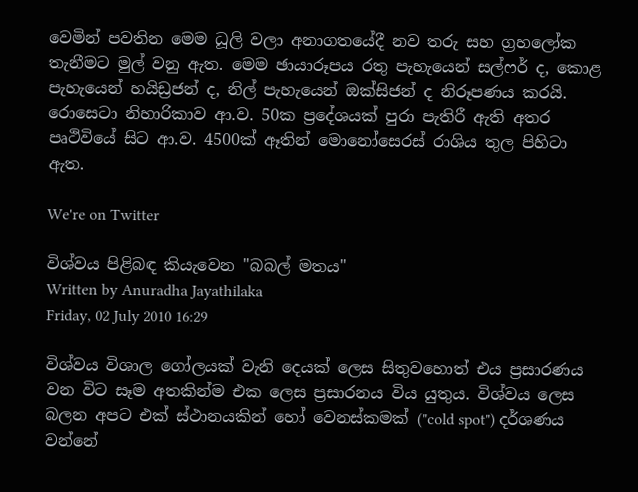වෙමින් පවතින මෙම ධූලි වලා අනාගතයේදී නව තරු සහ ග්‍රහලෝක තැනීමට මුල් වනු ඇත. මෙම ඡායාරූපය රතු පැහැයෙන් සල්ෆර් ද, කොළ පැහැයෙන් හයිඩ්‍රජන් ද, නිල් පැහැයෙන් ඔක්සිජන් ද නිරූපණය කරයි. රොසෙටා නිහාරිකාව ආ.ව. 50ක ප්‍රදේශයක් පුරා පැතිරී ඇති අතර පෘථිවියේ සිට ආ.ව. 4500ක් ඈතින් මොනෝසෙරස් රාශිය තුල පිහිටා ඇත.

We're on Twitter

විශ්වය පිළිබඳ කියැවෙන "බබල් මතය"
Written by Anuradha Jayathilaka
Friday, 02 July 2010 16:29

විශ්වය විශාල ගෝලයක් වැනි දෙයක් ලෙස සිතුවහොත් එය ප්‍රසාරණය වන විට සෑම අතකින්ම එක ලෙස ප්‍රසාරනය විය යුතුය. විශ්වය ලෙස බලන අපට එක් ස්ථානයකින් හෝ වෙනස්කමක් ("cold spot") දර්ශණය වන්නේ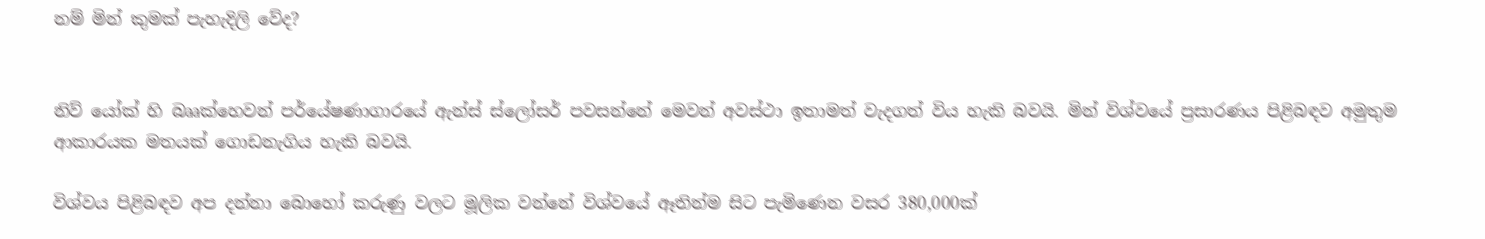නම් මින් කුමක් පැහැදිලි වේද?


නිව් යෝක් හි බෲක්හෙවන් පර්යේෂණාගාරයේ ඇන්ස් ස්ලෝසර් පවසන්නේ මෙවන් අවස්ථා ඉතාමත් වැදගත් විය හැකි බවයි. මින් විශ්වයේ ප්‍රසාරණය පිළිබඳව අමුතුම ආකාරයක මතයක් ගොඩනැගිය හැකි බවයි.

විශ්වය පිළිබඳව අප දන්නා බොහෝ කරුණු වල‍ට මූලික වන්නේ විශ්වයේ ඈතින්ම සිට පැමිණෙන වසර 380,000ක්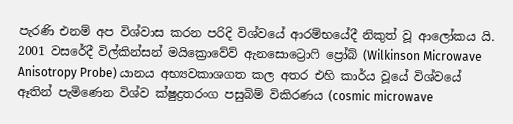පැරණි එනම් අප විශ්වාස කරන පරිදි විශ්වයේ ආරම්භයේදී නිකුත් වූ ආලෝකය යි. 2001 වසරේදී විල්කින්සන් මයික්‍රොවේව් ඇනසොට්‍රොෆි ප්‍රෝබ් (Wilkinson Microwave Anisotropy Probe) යානය අභ්‍යවකාශගත කල අතර එහි කාර්ය වූයේ විශ්වයේ ඈතින් පැමිණෙන විශ්ව ක්ෂුද්‍රතරංග පසුබිම් විකිරණය (cosmic microwave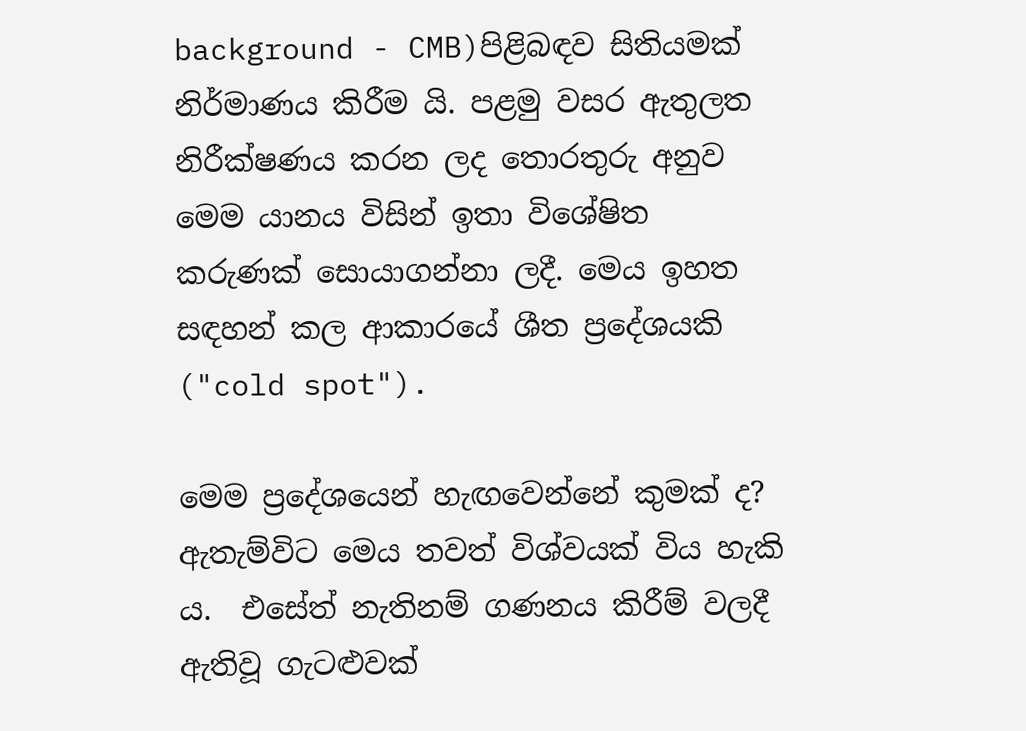background - CMB)පිළිබඳව සිතියමක් නිර්මාණය කිරීම යි. පළමු වසර ඇතුලත නිරීක්ෂණය කරන ලද තොරතුරු අනුව මෙම යානය විසින් ඉතා විශේෂිත කරුණක් සොයාගන්නා ලදී. මෙය ඉහත සඳහන් කල ආකාරයේ ශීත ප්‍රදේශයකි ("cold spot").

මෙම ප්‍රදේශයෙන් හැඟවෙන්නේ කුමක් ද? ඇතැම්විට මෙය තවත් විශ්වයක් විය හැකි ය.  එසේත් නැතිනම් ගණනය කිරීම් වලදී ඇතිවූ ගැටළුවක්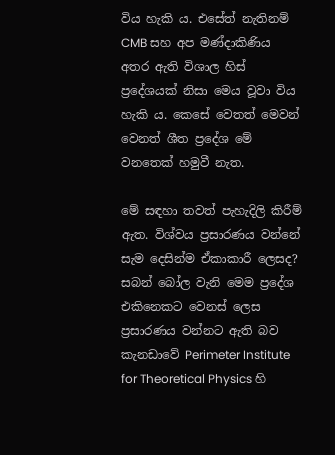විය හැකි ය. එසේත් නැතිනම් CMB සහ අප මණ්දාකිණිය අතර ඇති විශාල හිස් ප්‍රදේශයක් නිසා මෙය වූවා විය හැකි ය. කෙසේ වෙතත් මෙවන් වෙනත් ශීත ප්‍රදේශ මේ වනතෙක් හමුවී නැත.

මේ සඳහා තවත් පැහැදිලි කිරීම් ඇත. විශ්වය ප්‍රසාරණය වන්නේ සැම දෙසින්ම ඒකාකාරී ලෙසද? සබන් බෝල වැනි මෙම ප්‍රදේශ එකිනෙකට වෙනස් ලෙස ප්‍රසාරණය වන්නට ඇති බව කැනඩාවේ Perimeter Institute for Theoretical Physics හි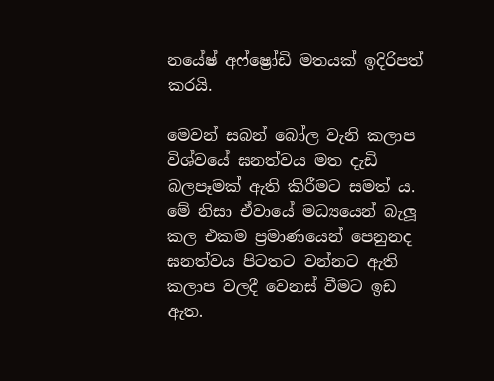නයේෂ් අෆ්ෂ්‍රෝඩි මතයක් ඉදිරිපත් කරයි.

මෙවන් සබන් බෝල වැනි කලාප විශ්වයේ ඝනත්වය මත දැඩි බලපෑමක් ඇති කිරීමට සමත් ය. මේ නිසා ඒවායේ මධ්‍යයෙන් බැලූ කල එකම ප්‍රමාණයෙන් පෙනුනද ඝනත්වය පිටතට වන්නට ඇති කලාප වලදී වෙනස් වීමට ඉඩ ඇත.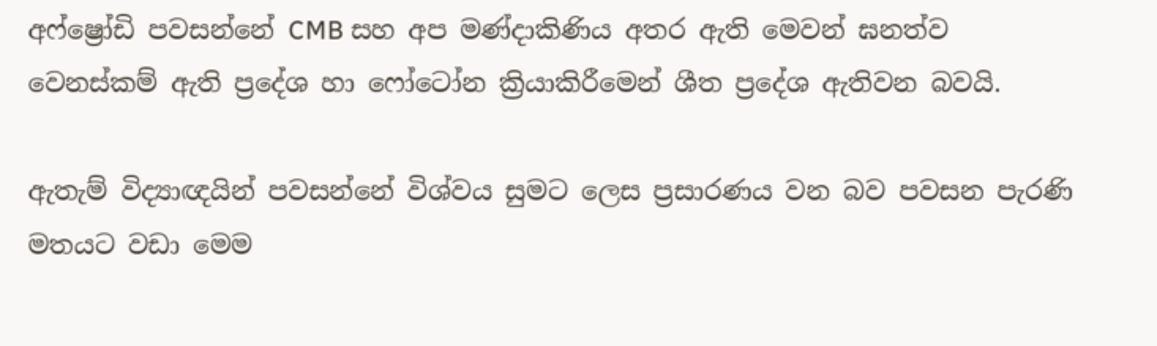අෆ්ෂ්‍රෝඩි පවසන්නේ CMB සහ අප මණ්දාකිණිය අතර ඇති මෙවන් ඝනත්ව වෙනස්කම් ඇති ප්‍රදේශ හා ෆෝටෝන ක්‍රියාකිරීමෙන් ශීත ප්‍රදේශ ඇතිවන බවයි.

ඇතැම් විද්‍යාඥයින් පවසන්නේ විශ්වය සුමට ලෙස ප්‍රසාරණය වන බව පවසන පැරණි මතයට වඩා මෙම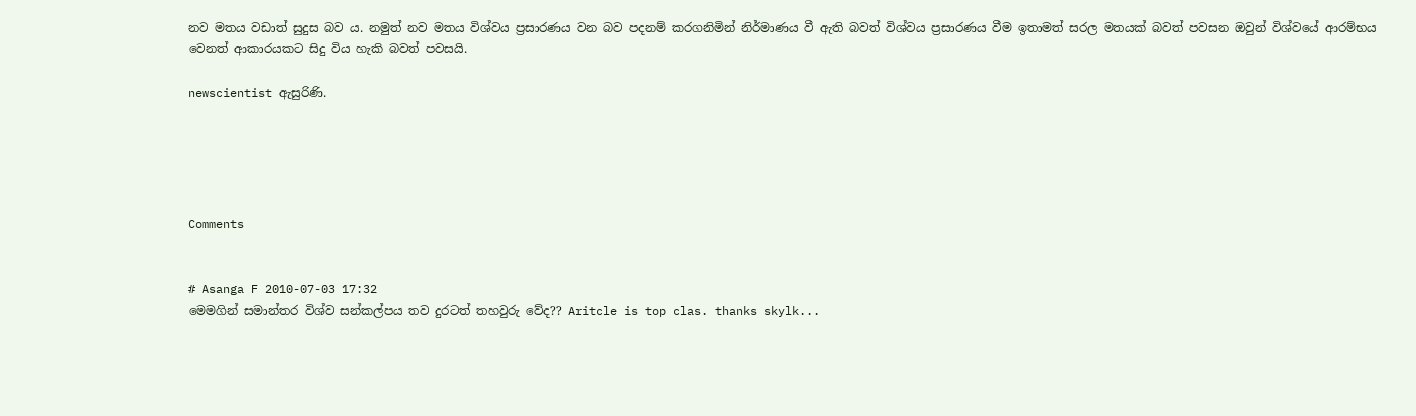නව මතය වඩාත් සුදුස බව ය. නමුත් නව මතය විශ්වය ප්‍රසාරණය වන බව පදනම් කරගනිමින් නිර්මාණය වී ඇති බවත් විශ්වය ප්‍රසාරණය වීම ඉතාමත් සරල මතයක් බවත් පවසන ඔවුන් විශ්වයේ ආරම්භය වෙනත් ආකාරයකට සිදු විය හැකි බවත් පවසයි.

newscientist ඇසුරිණි.





Comments


# Asanga F 2010-07-03 17:32
මෙමගින් සමාන්තර විශ්ව සන්කල්පය තව දුරටත් තහවුරු වේද?? Aritcle is top clas. thanks skylk...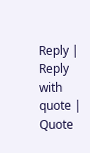Reply | Reply with quote | Quote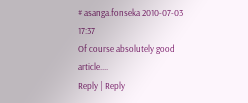# asanga.fonseka 2010-07-03 17:37
Of course absolutely good article....
Reply | Reply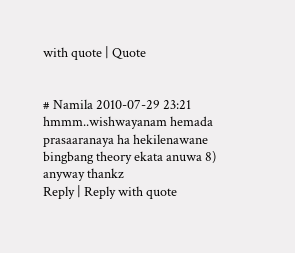with quote | Quote


# Namila 2010-07-29 23:21
hmmm..wishwayanam hemada prasaaranaya ha hekilenawane bingbang theory ekata anuwa 8) anyway thankz
Reply | Reply with quote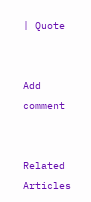| Quote


Add comment


Related Articles